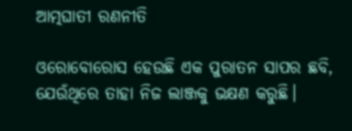ଆତ୍ମଘାତୀ ରଣନୀତି

ଓରୋବୋରୋସ ହେଉଛି ଏକ ପୁରାତନ ସାପର ଛବି, ଯେଉଁଥିରେ ତାହା ନିଜ ଲାଞ୍ଜକୁ ଭକ୍ଷଣ କରୁଛି।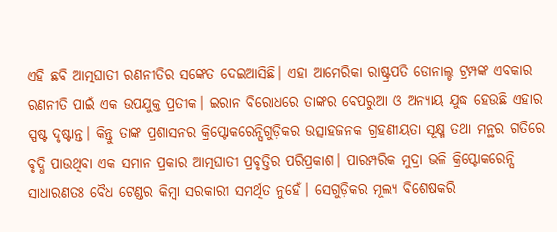ଏହି ଛବି ଆତ୍ମଘାତୀ ରଣନୀତିର ସଙ୍କେତ ଦେଇଆସିଛି। ଏହା ଆମେରିକା ରାଷ୍ଟ୍ରପତି ଡୋନାଲ୍ଡ ଟ୍ରମ୍ପଙ୍କ ଏବକାର ରଣନୀତି ପାଇଁ ଏକ ଉପଯୁକ୍ତ ପ୍ରତୀକ। ଇରାନ ବିରୋଧରେ ତାଙ୍କର ବେପରୁଆ ଓ ଅନ୍ୟାୟ ଯୁଦ୍ଧ ହେଉଛି ଏହାର ସ୍ପଷ୍ଟ ଦୃଷ୍ଟାନ୍ତ। କିନ୍ତୁ ତାଙ୍କ ପ୍ରଶାସନର କ୍ରିପ୍ଟୋକରେନ୍ସିଗୁଡ଼ିକର ଉତ୍ସାହଜନକ ଗ୍ରହଣୀୟତା ସୂକ୍ଷ୍ମ ତଥା ମନ୍ଥର ଗତିରେ ବୃଦ୍ଧି ପାଉଥିବା ଏକ ସମାନ ପ୍ରକାର ଆତ୍ମଘାତୀ ପ୍ରବୃତ୍ତିର ପରିପ୍ରକାଶ। ପାରମ୍ପରିକ ମୁଦ୍ରା ଭଳି କ୍ରିପ୍ଟୋକରେନ୍ସି ସାଧାରଣତଃ ବୈଧ ଟେଣ୍ଡର କିମ୍ବା ସରକାରୀ ସମର୍ଥିତ ନୁହେଁ। ସେଗୁଡ଼ିକର ମୂଲ୍ୟ ବିଶେଷକରି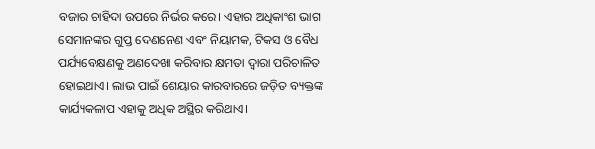ବଜାର ଚାହିଦା ଉପରେ ନିର୍ଭର କରେ। ଏହାର ଅଧିକାଂଶ ଭାଗ ସେମାନଙ୍କର ଗୁପ୍ତ ଦେଣନେଣ ଏବଂ ନିୟାମକ, ଟିକସ ଓ ବୈଧ ପର୍ଯ୍ୟବେକ୍ଷଣକୁ ଅଣଦେଖା କରିବାର କ୍ଷମତା ଦ୍ୱାରା ପରିଚାଳିତ ହୋଇଥାଏ। ଲାଭ ପାଇଁ ଶେୟାର କାରବାରରେ ଜଡ଼ିତ ବ୍ୟକ୍ତଙ୍କ କାର୍ଯ୍ୟକଳାପ ଏହାକୁ ଅଧିକ ଅସ୍ଥିର କରିଥାଏ।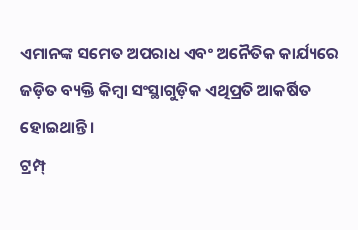ଏମାନଙ୍କ ସମେତ ଅପରାଧ ଏବଂ ଅନୈତିକ କାର୍ଯ୍ୟରେ ଜଡ଼ିତ ବ୍ୟକ୍ତି କିମ୍ବା ସଂସ୍ଥାଗୁଡ଼ିକ ଏଥିପ୍ରତି ଆକର୍ଷିତ ହୋଇଥାନ୍ତି।
ଟ୍ରମ୍ପ୍‌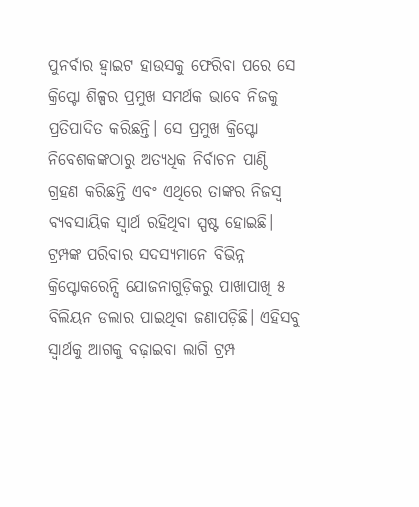ପୁନର୍ବାର ହ୍ବାଇଟ ହାଉସକୁ ଫେରିବା ପରେ ସେ କ୍ରିପ୍ଟୋ ଶିଳ୍ପର ପ୍ରମୁଖ ସମର୍ଥକ ଭାବେ ନିଜକୁ ପ୍ରତିପାଦିତ କରିଛନ୍ତି। ସେ ପ୍ରମୁଖ କ୍ରିପ୍ଟୋ ନିବେଶକଙ୍କଠାରୁ ଅତ୍ୟଧିକ ନିର୍ବାଚନ ପାଣ୍ଠି ଗ୍ରହଣ କରିଛନ୍ତି ଏବଂ ଏଥିରେ ତାଙ୍କର ନିଜସ୍ବ ବ୍ୟବସାୟିକ ସ୍ବାର୍ଥ ରହିଥିବା ସ୍ପଷ୍ଟ ହୋଇଛି। ଟ୍ରମ୍ପଙ୍କ ପରିବାର ସଦସ୍ୟମାନେ ବିଭିନ୍ନ କ୍ରିପ୍ଟୋକରେନ୍ସି ଯୋଜନାଗୁଡ଼ିକରୁ ପାଖାପାଖି ୫ ବିଲିୟନ ଡଲାର ପାଇଥିବା ଜଣାପଡ଼ିଛି। ଏହିସବୁ ସ୍ବାର୍ଥକୁ ଆଗକୁ ବଢ଼ାଇବା ଲାଗି ଟ୍ରମ୍ପ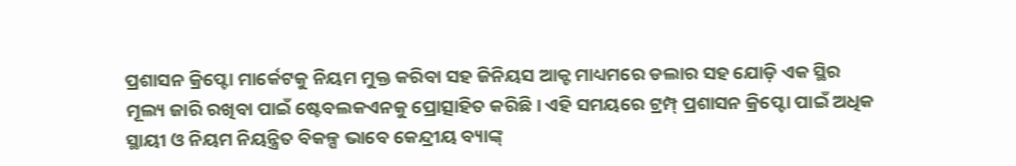ପ୍ରଶାସନ କ୍ରିପ୍ଟୋ ମାର୍କେଟକୁ ନିୟମ ମୁକ୍ତ କରିବା ସହ ଜିନିୟସ ଆକ୍ଟ ମାଧ୍ୟମରେ ଡଲାର ସହ ଯୋଡ଼ି ଏକ ସ୍ଥିର ମୂଲ୍ୟ ଜାରି ରଖିବା ପାଇଁ ଷ୍ଟେବଲକଏନକୁ ପ୍ରୋତ୍ସାହିତ କରିଛି। ଏହି ସମୟରେ ଟ୍ରମ୍ପ୍‌ ପ୍ରଶାସନ କ୍ରିପ୍ଟୋ ପାଇଁ ଅଧିକ ସ୍ଥାୟୀ ଓ ନିୟମ ନିୟନ୍ତ୍ରିତ ବିକଳ୍ପ ଭାବେ କେନ୍ଦ୍ରୀୟ ବ୍ୟାଙ୍କ୍‌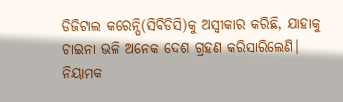ଡିଜିଟାଲ କରେନ୍ସି(ସିବିଡିସି)କୁ ଅସ୍ବୀକାର କରିଛି, ଯାହାକୁ ଚାଇନା ଭଳି ଅନେକ ଦେଶ ଗ୍ରହଣ କରିସାରିଲେଣି।
ନିୟାମକ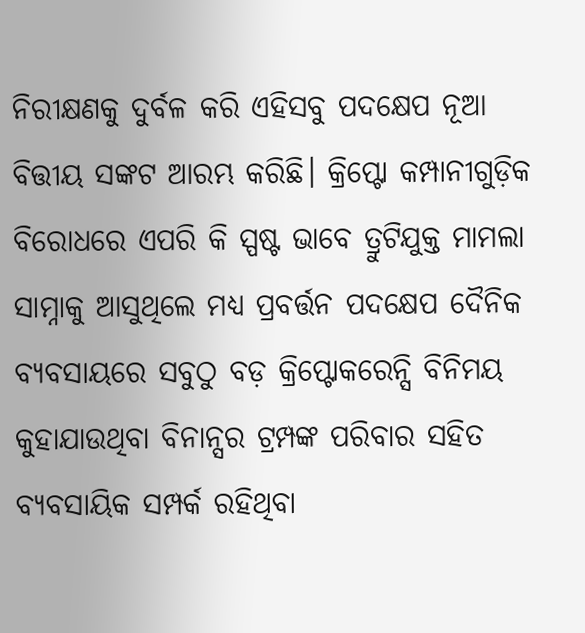ନିରୀକ୍ଷଣକୁ ଦୁର୍ବଳ କରି ଏହିସବୁ ପଦକ୍ଷେପ ନୂଆ ବିତ୍ତୀୟ ସଙ୍କଟ ଆରମ୍ଭ କରିଛି। କ୍ରିପ୍ଟୋ କମ୍ପାନୀଗୁଡ଼ିକ ବିରୋଧରେ ଏପରି କି ସ୍ପଷ୍ଟ ଭାବେ ତ୍ରୁଟିଯୁକ୍ତ ମାମଲା ସାମ୍ନାକୁ ଆସୁଥିଲେ ମଧ୍ୟ ପ୍ରବର୍ତ୍ତନ ପଦକ୍ଷେପ ଦୈନିକ ବ୍ୟବସାୟରେ ସବୁଠୁ ବଡ଼ କ୍ରିପ୍ଟୋକରେନ୍ସି ବିନିମୟ କୁହାଯାଉଥିବା ବିନାନ୍ସର ଟ୍ରମ୍ପଙ୍କ ପରିବାର ସହିତ ବ୍ୟବସାୟିକ ସମ୍ପର୍କ ରହିଥିବା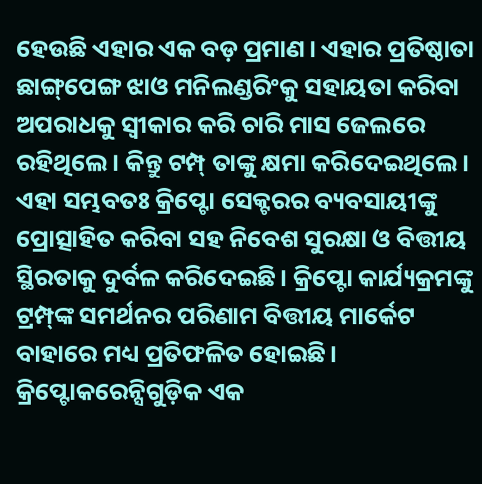ହେଉଛି ଏହାର ଏକ ବଡ଼ ପ୍ରମାଣ। ଏହାର ପ୍ରତିଷ୍ଠାତା ଛାଙ୍ଗ୍‌ପେଙ୍ଗ ଝାଓ ମନିଲଣ୍ଡରିଂକୁ ସହାୟତା କରିବା ଅପରାଧକୁ ସ୍ବୀକାର କରି ଚାରି ମାସ ଜେଲରେ ରହିଥିଲେ। କିନ୍ତୁ ଟମ୍ପ୍‌ ତାଙ୍କୁ କ୍ଷମା କରିଦେଇଥିଲେ। ଏହା ସମ୍ଭବତଃ କ୍ରିପ୍ଟୋ ସେକ୍ଟରର ବ୍ୟବସାୟୀଙ୍କୁ ପ୍ରୋତ୍ସାହିତ କରିବା ସହ ନିବେଶ ସୁରକ୍ଷା ଓ ବିତ୍ତୀୟ ସ୍ଥିରତାକୁ ଦୁର୍ବଳ କରିଦେଇଛି। କ୍ରିପ୍ଟୋ କାର୍ଯ୍ୟକ୍ରମଙ୍କୁ ଟ୍ରମ୍ପ୍‌ଙ୍କ ସମର୍ଥନର ପରିଣାମ ବିତ୍ତୀୟ ମାର୍କେଟ ବାହାରେ ମଧ୍ୟ ପ୍ରତିଫଳିତ ହୋଇଛି। କ୍ରିପ୍ଟୋକରେନ୍ସିଗୁଡ଼ିକ ଏକ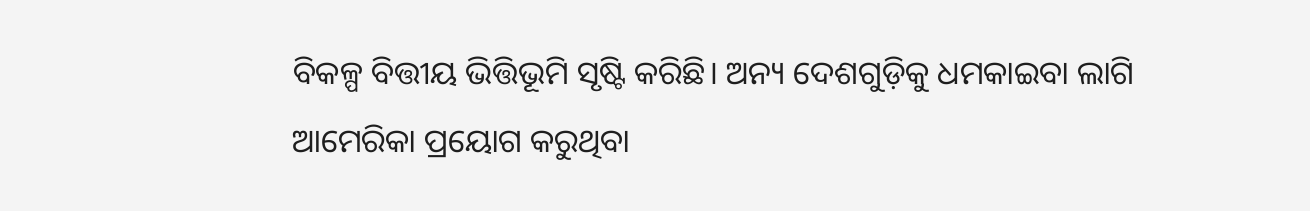ବିକଳ୍ପ ବିତ୍ତୀୟ ଭିତ୍ତିଭୂମି ସୃଷ୍ଟି କରିଛି। ଅନ୍ୟ ଦେଶଗୁଡ଼ିକୁ ଧମକାଇବା ଲାଗି ଆମେରିକା ପ୍ରୟୋଗ କରୁଥିବା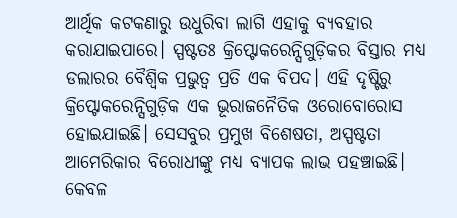ଆର୍ଥିକ କଟକଣାରୁ ଉଧୁରିବା ଲାଗି ଏହାକୁ ବ୍ୟବହାର କରାଯାଇପାରେ। ସ୍ପଷ୍ଟତଃ କ୍ରିପ୍ଟୋକରେନ୍ସିଗୁଡ଼ିକର ବିସ୍ତାର ମଧ୍ୟ ଡଲାରର ବୈଶ୍ୱିକ ପ୍ରଭୁତ୍ୱ ପ୍ରତି ଏକ ବିପଦ। ଏହି ଦୃଷ୍ଟିରୁ କ୍ରିପ୍ଟୋକରେନ୍ସିଗୁଡ଼ିକ ଏକ ଭୂରାଜନୈତିକ ଓରୋବୋରୋସ ହୋଇଯାଇଛି। ସେସବୁର ପ୍ରମୁଖ ବିଶେଷତା, ଅସ୍ପଷ୍ଟତା ଆମେରିକାର ବିରୋଧୀଙ୍କୁ ମଧ୍ୟ ବ୍ୟାପକ ଲାଭ ପହଞ୍ଚାଇଛି। କେବଳ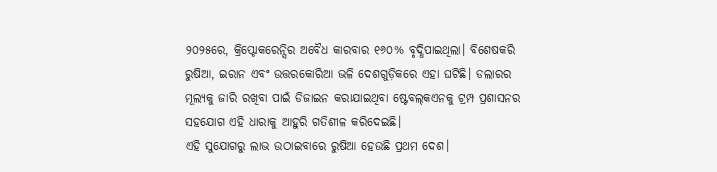୨୦୨୫ରେ, କ୍ରିପ୍ଟୋକରେନ୍ସିର ଅବୈଧ କାରବାର ୧୬୦% ବୃଦ୍ଧିପାଇଥିଲା। ବିଶେଷକରି ରୁଷିଆ, ଇରାନ ଏବଂ ଉତ୍ତରକୋରିଆ ଭଳି ଦେଶଗୁଡ଼ିକରେ ଏହା ଘଟିଛି। ଡଲାରର ମୂଲ୍ୟକୁ ଜାରି ରଖିବା ପାଇଁ ଡିଜାଇନ କରାଯାଇଥିବା ଷ୍ଟେବଲ୍‌କଏନକୁ ଟ୍ରମ୍ପ ପ୍ରଶାସନର ସହଯୋଗ ଏହି ଧାରାକୁ ଆହୁରି ଗତିଶୀଳ କରିଦେଇଛି।
ଏହି ସୁଯୋଗରୁ ଲାଭ ଉଠାଇବାରେ ରୁଷିଆ ହେଉଛି ପ୍ରଥମ ଦେଶ।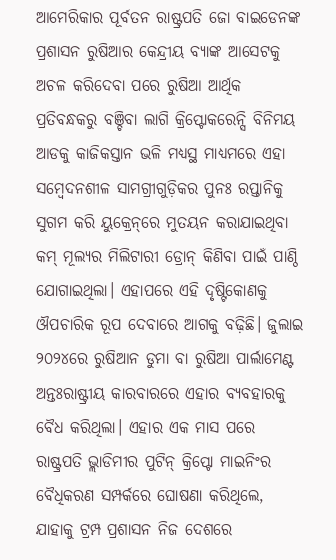ଆମେରିକାର ପୂର୍ବତନ ରାଷ୍ଟ୍ରପତି ଜୋ ବାଇଡେନଙ୍କ ପ୍ରଶାସନ ରୁଷିଆର କେନ୍ଦ୍ରୀୟ ବ୍ୟାଙ୍କ ଆସେଟକୁ ଅଚଳ କରିଦେବା ପରେ ରୁଷିଆ ଆର୍ଥିକ ପ୍ରତିବନ୍ଧକରୁ ବଞ୍ଚିବା ଲାଗି କ୍ରିପ୍ଟୋକରେନ୍ସି ବିନିମୟ ଆଡକୁ କାଜିକସ୍ତାନ ଭଳି ମଧ୍ୟସ୍ଥ ମାଧ୍ୟମରେ ଏହା ସମ୍ବେଦନଶୀଳ ସାମଗ୍ରୀଗୁଡ଼ିକର ପୁନଃ ରପ୍ତାନିକୁ ସୁଗମ କରି ୟୁକ୍ରେନ୍‌ରେ ମୁତୟନ କରାଯାଇଥିବା କମ୍‌ ମୂଲ୍ୟର ମିଲିଟାରୀ ଡ୍ରୋନ୍‌ କିଣିବା ପାଇଁ ପାଣ୍ଠି ଯୋଗାଇଥିଲା। ଏହାପରେ ଏହି ଦୃଷ୍ଟିକୋଣକୁ ଔପଚାରିକ ରୂପ ଦେବାରେ ଆଗକୁ ବଢ଼ିଛି। ଜୁଲାଇ ୨୦୨୪ରେ ରୁଷିଆନ ଡୁମା ବା ରୁଷିଆ ପାର୍ଲାମେଣ୍ଟ ଅନ୍ତଃରାଷ୍ଟ୍ରୀୟ କାରବାରରେ ଏହାର ବ୍ୟବହାରକୁ ବୈଧ କରିଥିଲା। ଏହାର ଏକ ମାସ ପରେ ରାଷ୍ଟ୍ରପତି ଭ୍ଲାଡିମୀର ପୁଟିନ୍‌ କ୍ରିପ୍ଟୋ ମାଇନିଂର ବୈଧିକରଣ ସମ୍ପର୍କରେ ଘୋଷଣା କରିଥିଲେ, ଯାହାକୁ ଟ୍ରମ୍ପ ପ୍ରଶାସନ ନିଜ ଦେଶରେ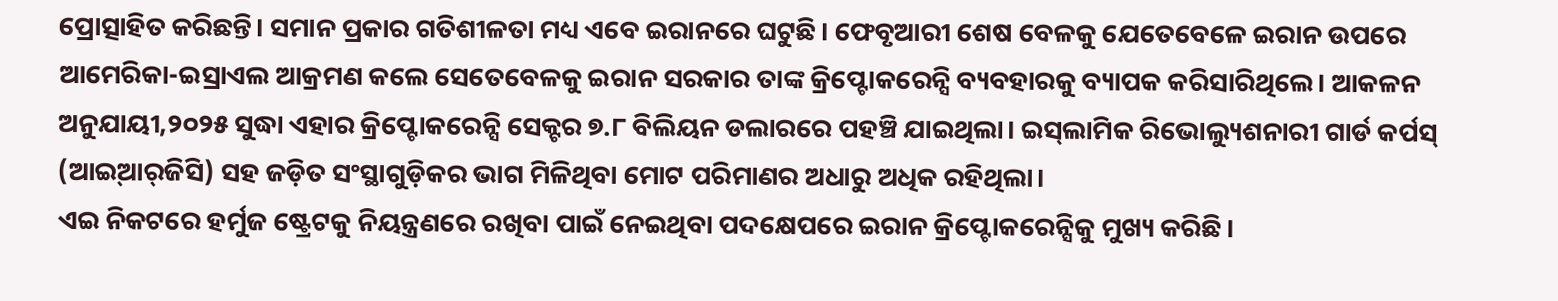ପ୍ରୋତ୍ସାହିତ କରିଛନ୍ତି। ସମାନ ପ୍ରକାର ଗତିଶୀଳତା ମଧ୍ୟ ଏବେ ଇରାନରେ ଘଟୁଛି। ଫେବୃଆରୀ ଶେଷ ବେଳକୁ ଯେତେବେଳେ ଇରାନ ଉପରେ ଆମେରିକା-ଇସ୍ରାଏଲ ଆକ୍ରମଣ କଲେ ସେତେବେଳକୁ ଇରାନ ସରକାର ତାଙ୍କ କ୍ରିପ୍ଟୋକରେନ୍ସି ବ୍ୟବହାରକୁ ବ୍ୟାପକ କରିସାରିଥିଲେ। ଆକଳନ ଅନୁଯାୟୀ,୨୦୨୫ ସୁଦ୍ଧା ଏହାର କ୍ରିପ୍ଟୋକରେନ୍ସି ସେକ୍ଟର ୭.୮ ବିଲିୟନ ଡଲାରରେ ପହଞ୍ଚି ଯାଇଥିଲା। ଇସ୍‌ଲାମିକ ରିଭୋଲ୍ୟୁଶନାରୀ ଗାର୍ଡ କର୍ପସ୍‌ (ଆଇ୍‌ଆର୍‌ଜିସି) ସହ ଜଡ଼ିତ ସଂସ୍ଥାଗୁଡ଼ିକର ଭାଗ ମିଳିଥିବା ମୋଟ ପରିମାଣର ଅଧାରୁ ଅଧିକ ରହିଥିଲା।
ଏଇ ନିକଟରେ ହର୍ମୁଜ ଷ୍ଟ୍ରେଟକୁ ନିୟନ୍ତ୍ରଣରେ ରଖିବା ପାଇଁ ନେଇଥିବା ପଦକ୍ଷେପରେ ଇରାନ କ୍ରିପ୍ଟୋକରେନ୍ସିକୁ ମୁଖ୍ୟ କରିଛି।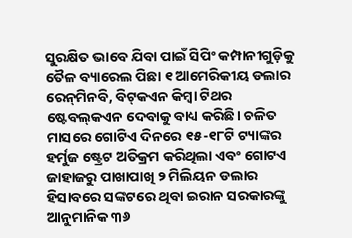ସୁରକ୍ଷିତ ଭାବେ ଯିବା ପାଇଁ ସିପିଂ କମ୍ପାନୀଗୁଡ଼ିକୁ ତୈଳ ବ୍ୟାରେଲ ପିଛା ୧ ଆମେରିକୀୟ ଡଲାର ରେନ୍‌ମିନବି, ବିଟ୍‌କଏନ କିମ୍ବା ଟିଥର ଷ୍ଟେବଲ୍‌କଏନ ଦେବାକୁ ବାଧ୍ୟ କରିଛି। ଚଳିତ ମାସରେ ଗୋଟିଏ ଦିନରେ ୧୫-୧୮ଟି ଟ୍ୟାଙ୍କର ହର୍ମୁଜ ଷ୍ଟ୍ରେଟ ଅତିକ୍ରମ କରିଥିଲା ଏବଂ ଗୋଟଏ ଜାହାଜରୁ ପାଖାପାଖି ୨ ମିଲିୟନ ଡଲାର ହିସାବରେ ସଙ୍କଟରେ ଥିବା ଇରାନ ସରକାରଙ୍କୁ ଆନୁମାନିକ ୩୬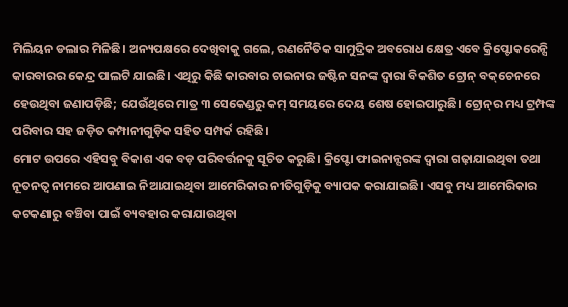ମିଲିୟନ ଡଲାର ମିଳିଛି। ଅନ୍ୟପକ୍ଷରେ ଦେଖିବାକୁ ଗଲେ, ରଣନୈତିକ ସାମୁଦ୍ରିକ ଅବରୋଧ କ୍ଷେତ୍ର ଏବେ କ୍ରିପ୍ଟୋକରେନ୍ସି କାରବାରର କେନ୍ଦ୍ର ପାଲଟି ଯାଇଛି। ଏଥିରୁ କିଛି କାରବାର ଚାଇନାର ଜଷ୍ଟିନ ସନଙ୍କ ଦ୍ୱାରା ବିକଶିତ ଟ୍ରୋନ୍‌ ବକ୍‌ଚେନରେ ହେଉଥିବା ଜଣାପଡ଼ିଛି; ଯେଉଁଥିରେ ମାତ୍ର ୩ ସେକେଣ୍ଡରୁ କମ୍‌ ସମୟରେ ଦେୟ ଶେଷ ହୋଇପାରୁଛି। ଟ୍ରୋନ୍‌ର ମଧ୍ୟ ଟ୍ରମ୍ପଙ୍କ ପରିବାର ସହ ଜଡ଼ିତ କମ୍ପାନୀଗୁଡ଼ିକ ସହିତ ସମ୍ପର୍କ ରହିଛି।
ମୋଟ ଉପରେ ଏହିସବୁ ବିକାଶ ଏକ ବଡ଼ ପରିବର୍ତ୍ତନକୁ ସୂଚିତ କରୁଛି। କ୍ରିପ୍ଟୋ ଫାଇନାନ୍ସରଙ୍କ ଦ୍ୱାରା ଗଢ଼ାଯାଇଥିବା ତଥା ନୂତନତ୍ୱ ନାମରେ ଆପଣାଇ ନିଆଯାଇଥିବା ଆମେରିକାର ନୀତିଗୁଡ଼ିକୁ ବ୍ୟାପକ କରାଯାଇଛି। ଏସବୁ ମଧ୍ୟ ଆମେରିକାର କଟକଣାରୁ ବଞ୍ଚିବା ପାଇଁ ବ୍ୟବହାର କରାଯାଉଥିବା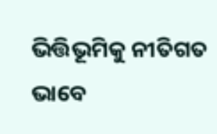ଭିତ୍ତିଭୂମିକୁ ନୀତିଗତ ଭାବେ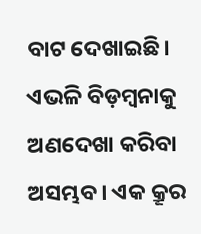ବାଟ ଦେଖାଇଛି। ଏଭଳି ବିଡ଼ମ୍ବନାକୁ ଅଣଦେଖା କରିବା ଅସମ୍ଭବ। ଏକ କ୍ରୂର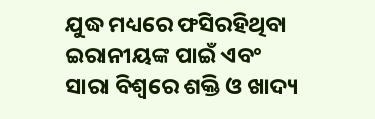ଯୁଦ୍ଧ ମଧ୍ୟରେ ଫସିରହିଥିବା ଇରାନୀୟଙ୍କ ପାଇଁ ଏବଂ ସାରା ବିଶ୍ୱରେ ଶକ୍ତି ଓ ଖାଦ୍ୟ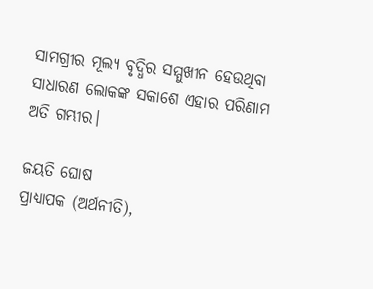ସାମଗ୍ରୀର ମୂଲ୍ୟ ବୃଦ୍ଧିର ସମ୍ମୁଖୀନ ହେଉଥିବା ସାଧାରଣ ଲୋକଙ୍କ ସକାଶେ ଏହାର ପରିଣାମ ଅତି ଗମ୍ଭୀର।

ଜୟତି ଘୋଷ
ପ୍ରାଧ୍ୟାପକ (ଅର୍ଥନୀତି),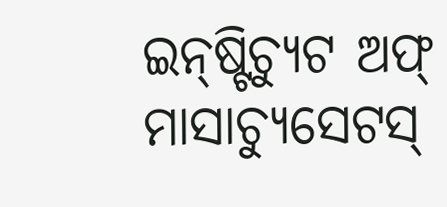ଇନ୍‌ଷ୍ଟିଚ୍ୟୁଟ ଅଫ୍‌ ମାସାଚ୍ୟୁସେଟସ୍‌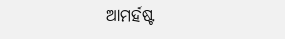ଆମର୍ହଷ୍ଟ